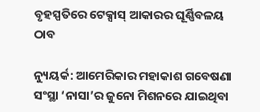ବୃହସ୍ପତିରେ ଟେକ୍ସାସ୍ ଆକାରର ଘୂର୍ଣ୍ଣିବଳୟ ଠାବ

ନ୍ୟୁୟର୍କ: ଆମେରିକାର ମହାକାଶ ଗବେଷଣା ସଂସ୍ଥା ‘ନାସା’ର ଜୁନୋ ମିଶନରେ ଯାଇଥିବା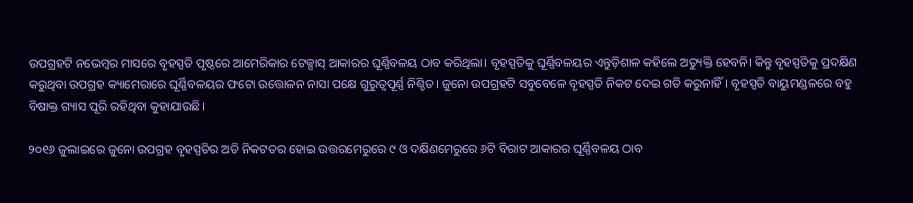ଉପଗ୍ରହଟି ନଭେମ୍ବର ମାସରେ ବୃହସ୍ପତି ପୃଷ୍ଠରେ ଆମେରିକାର ଟେକ୍ସାସ୍ ଆକାରର ଘୂର୍ଣ୍ଣିବଳୟ ଠାବ କରିଥିଲା। ବୃହସ୍ପତିକୁ ଘୂର୍ଣ୍ଣିବଳୟର ଏନ୍ତୁଡ଼ିଶାଳ କହିଲେ ଅତ୍ୟୁକ୍ତି ହେବନି। କିନ୍ତୁ ବୃହସ୍ପତିକୁ ପ୍ରଦକ୍ଷିଣ କରୁଥିବା ଉପଗ୍ରହ କ୍ୟାମେରାରେ ଘୂର୍ଣ୍ଣିବଳୟର ଫଟୋ ଉତ୍ତୋଳନ ନାସା ପକ୍ଷେ ଗୁରୁତ୍ୱପୂର୍ଣ୍ଣ ନିଶ୍ଚିତ। ଜୁନୋ ଉପଗ୍ରହଟି ସବୁବେଳେ ବୃହସ୍ପତି ନିକଟ ଦେଇ ଗତି କରୁନାହିଁ। ବୃହସ୍ପତି ବାୟୁମଣ୍ଡଳରେ ବହୁ ବିଷାକ୍ତ ଗ୍ୟାସ ପୂରି ରହିଥିବା କୁହାଯାଉଛି।

୨୦୧୬ ଜୁଲାଇରେ ଜୁନୋ ଉପଗ୍ରହ ବୃହସ୍ପତିର ଅତି ନିକଟତର ହୋଇ ଉତ୍ତରମେରୁରେ ୯ ଓ ଦକ୍ଷିଣମେରୁରେ ୬ଟି ବିରାଟ ଆକାରର ଘୂର୍ଣ୍ଣିବଳୟ ଠାବ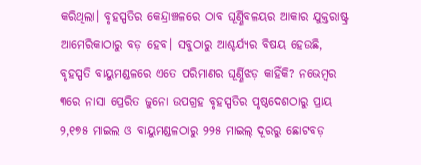କରିଥିଲା। ବୃହସ୍ପତିର କେନ୍ଦ୍ରାଞ୍ଚଳରେ ଠାବ ଘୂର୍ଣ୍ଣିବଳୟର ଆକାର ଯୁକ୍ତରାଷ୍ଟ୍ର ଆମେରିକାଠାରୁ ବଡ଼ ହେବ। ସବୁଠାରୁ ଆଶ୍ଚର୍ଯ୍ୟର ବିଷୟ ହେଉଛି, ବୃହସ୍ପତି ବାୟୁମଣ୍ଡଳରେ ଏତେ ପରିମାଣର ଘୂର୍ଣ୍ଣିଝଡ଼ କାହିଁକି? ନଭେମ୍ବର ୩ରେ ନାସା ପ୍ରେରିତ ଜୁନୋ ଉପଗ୍ରହ ବୃହସ୍ପତିର ପୃଷ୍ଠଦେଶଠାରୁ ପ୍ରାୟ ୨,୧୭୫ ମାଇଲ ଓ ବାୟୁମଣ୍ଡଳଠାରୁ ୨୨୫ ମାଇଲ୍ ଦୂରରୁ ଛୋଟବଡ଼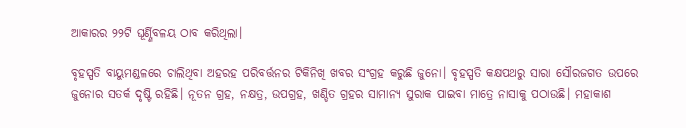ଆକାରର ୨୨ଟି ଘୂର୍ଣ୍ଣିବଳୟ ଠାବ କରିଥିଲା।

ବୃହସ୍ପତି ବାୟୁମଣ୍ଡଳରେ ଚାଲିଥିବା ଅହରହ ପରିବର୍ତ୍ତନର ଟିକିନିଖି ଖବର ସଂଗ୍ରହ କରୁଛି ଜୁନୋ। ବୃହସ୍ପତି କକ୍ଷପଥରୁ ସାରା ସୌରଜଗତ ଉପରେ ଜୁନୋର ସତର୍କ ଦୃଷ୍ଟି ରହିଛି। ନୂତନ ଗ୍ରହ, ନକ୍ଷତ୍ର, ଉପଗ୍ରହ, ଖଣ୍ଡିତ ଗ୍ରହର ସାମାନ୍ୟ ସୁରାକ ପାଇବା ମାତ୍ରେ ନାସାକୁ ପଠାଉଛି। ମହାକାଶ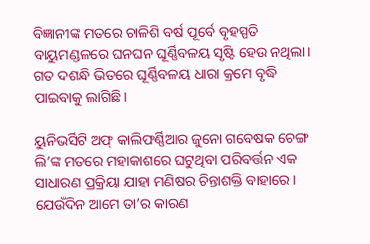ବିଜ୍ଞାନୀଙ୍କ ମତରେ ଚାଳିଶି ବର୍ଷ ପୂର୍ବେ ବୃହସ୍ପତି ବାୟୁମଣ୍ଡଳରେ ଘନଘନ ଘୂର୍ଣ୍ଣିବଳୟ ସୃଷ୍ଟି ହେଉ ନଥିଲା। ଗତ ଦଶନ୍ଧି ଭିତରେ ଘୂର୍ଣ୍ଣିବଳୟ ଧାରା କ୍ରମେ ବୃଦ୍ଧି ପାଇବାକୁ ଲାଗିଛି।

ୟୁନିଭର୍ସିଟି ଅଫ୍ କାଲିଫର୍ଣ୍ଣିଆର ଜୁନୋ ଗବେଷକ ଚେଙ୍ଗ ଲି’ଙ୍କ ମତରେ ମହାକାଶରେ ଘଟୁଥିବା ପରିବର୍ତ୍ତନ ଏକ ସାଧାରଣ ପ୍ରକ୍ରିୟା ଯାହା ମଣିଷର ଚିନ୍ତାଶକ୍ତି ବାହାରେ। ଯେଉଁଦିନ ଆମେ ତା’ର କାରଣ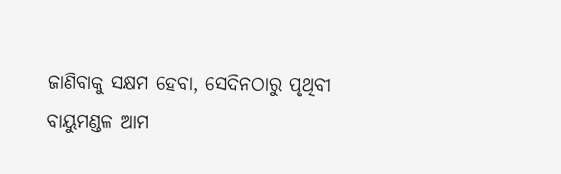ଜାଣିବାକୁ ସକ୍ଷମ ହେବା, ସେଦିନଠାରୁ ପୃଥିବୀ ବାୟୁମଣ୍ଡଳ ଆମ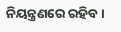ନିୟନ୍ତ୍ରଣରେ ରହିବ।